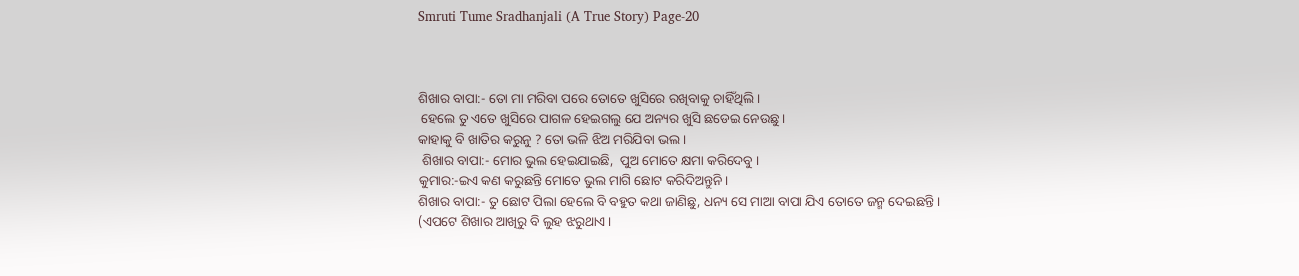Smruti Tume Sradhanjali (A True Story) Page-20



ଶିଖାର ବାପା:- ତୋ ମା ମରିବା ପରେ ତୋତେ ଖୁସିରେ ରଖିବାକୁ ଚାହିଁଥିଲି ।
 ହେଲେ ତୁ ଏତେ ଖୁସିରେ ପାଗଳ ହେଇଗଲୁ ଯେ ଅନ୍ୟର ଖୁସି ଛଡେଇ ନେଉଛୁ ।
କାହାକୁ ବି ଖାତିର କରୁନୁ ? ତୋ ଭଳି ଝିଅ ମରିଯିବା ଭଲ ।
 ଶିଖାର ବାପା:- ମୋର ଭୁଲ ହେଇଯାଇଛି,  ପୁଅ ମୋତେ କ୍ଷମା କରିଦେବୁ ।
କୁମାର:-ଇଏ କଣ କରୁଛନ୍ତି ମୋତେ ଭୁଲ ମାଗି ଛୋଟ କରିଦିଅନ୍ତୁନି ।
ଶିଖାର ବାପା:- ତୁ ଛୋଟ ପିଲା ହେଲେ ବି ବହୁତ କଥା ଜାଣିଛୁ, ଧନ୍ୟ ସେ ମାଆ ବାପା ଯିଏ ତୋତେ ଜନ୍ମ ଦେଇଛନ୍ତି ।
(ଏପଟେ ଶିଖାର ଆଖିରୁ ବି ଲୁହ ଝରୁଥାଏ ।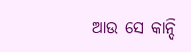ଆଉ ସେ କାନ୍ଦି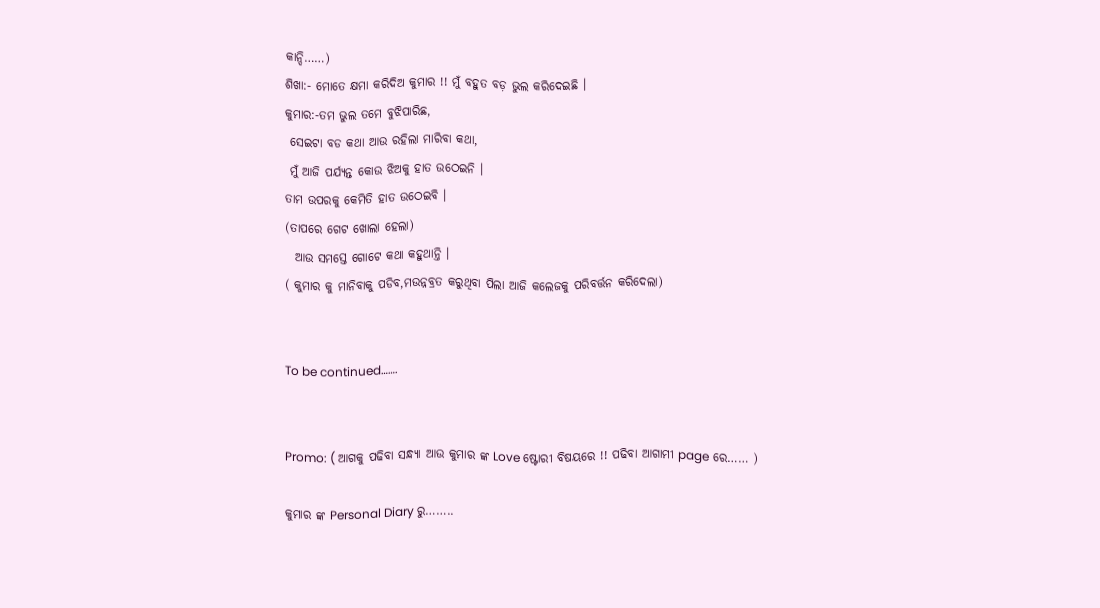କାନ୍ଦି……)
ଶିଖା:- ମୋତେ କ୍ଷମା କରିଦିଅ କୁମାର !! ମୁଁ ବହୁତ ବଡ଼ ଭୁଲ କରିଦେଇଛି ।
କୁମାର:-ତମ ଭୁଲ ତମେ ବୁଝିପାରିଛ,
 ସେଇଟା ବଡ କଥା ଆଉ ରହିଲା ମାରିବା କଥା,
 ମୁଁ ଆଜି ପର୍ଯ୍ୟନ୍ତ କୋଉ ଝିଅକୁ ହାତ ଉଠେଇନି ।
ତାମ ଉପରକୁ କେମିତି ହାତ ଉଠେଇବି ।
(ତାପରେ ଗେଟ ଖୋଲା ହେଲା)
  ଆଉ ସମସ୍ତେ ଗୋଟେ କଥା କହୁଥାନ୍ତି ।
( କୁମାର କୁ ମାନିବାକୁ ପଡିବ,ମଉନ୍ନବ୍ରତ କରୁଥିବା ପିଲା ଆଜି କଲେଜକୁ ପରିବର୍ତ୍ତନ କରିଦେଲା)


To be continued…….


Promo: ( ଆଗକୁ ପଢିବା ସନ୍ଧ୍ୟା ଆଉ କୁମାର ଙ୍କ Love ଷ୍ଟୋରୀ ବିଷୟରେ !! ପଢିବା ଆଗାମୀ page ରେ…… )

କୁମାର ଙ୍କ Personal Diary ରୁ……..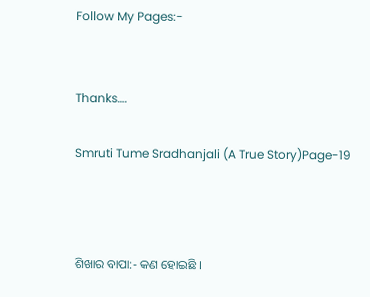Follow My Pages:-


Thanks….

Smruti Tume Sradhanjali (A True Story)Page-19



ଶିଖାର ବାପା:- କଣ ହୋଇଛି ।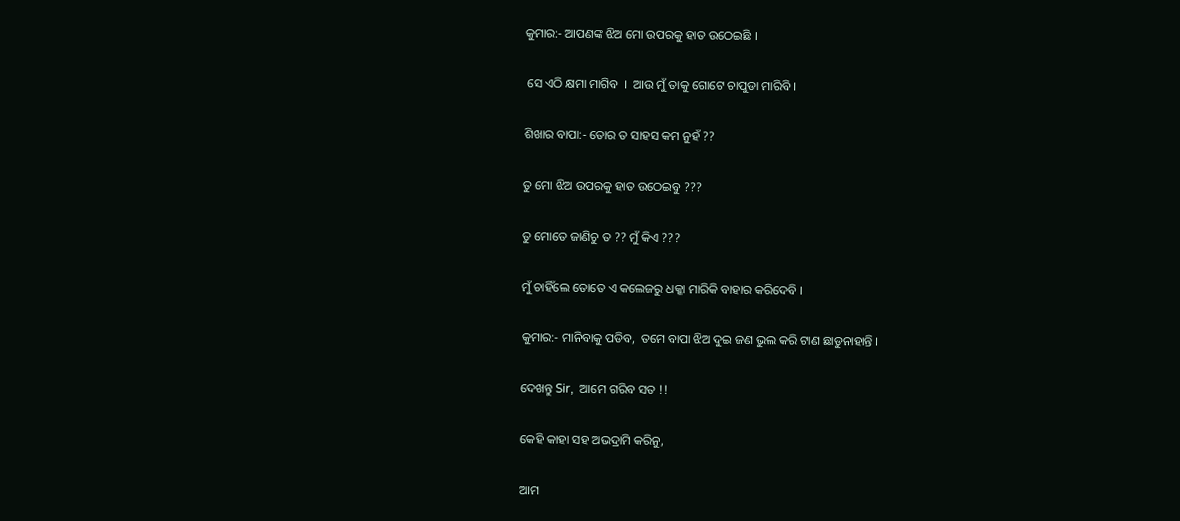କୁମାର:- ଆପଣଙ୍କ ଝିଅ ମୋ ଉପରକୁ ହାତ ଉଠେଇଛି ।

 ସେ ଏଠି କ୍ଷମା ମାଗିବ  ।  ଆଉ ମୁଁ ତାକୁ ଗୋଟେ ଚାପୁଡା ମାରିବି ।

ଶିଖାର ବାପା:- ତୋର ତ ସାହସ କମ ନୁହଁ ??

ତୁ ମୋ ଝିଅ ଉପରକୁ ହାତ ଉଠେଇବୁ ???

ତୁ ମୋତେ ଜାଣିଚୁ ତ ?? ମୁଁ କିଏ ???

ମୁଁ ଚାହିଁଲେ ତୋତେ ଏ କଲେଜରୁ ଧକ୍କା ମାରିକି ବାହାର କରିଦେବି ।

କୁମାର:- ମାନିବାକୁ ପଡିବ,  ତମେ ବାପା ଝିଅ ଦୁଇ ଜଣ ଭୁଲ କରି ଟାଣ ଛାଡୁନାହାନ୍ତି ।

ଦେଖନ୍ତୁ Sir,  ଆମେ ଗରିବ ସତ !!

କେହି କାହା ସହ ଅଭଦ୍ରାମି କରିନୁ,

ଆମ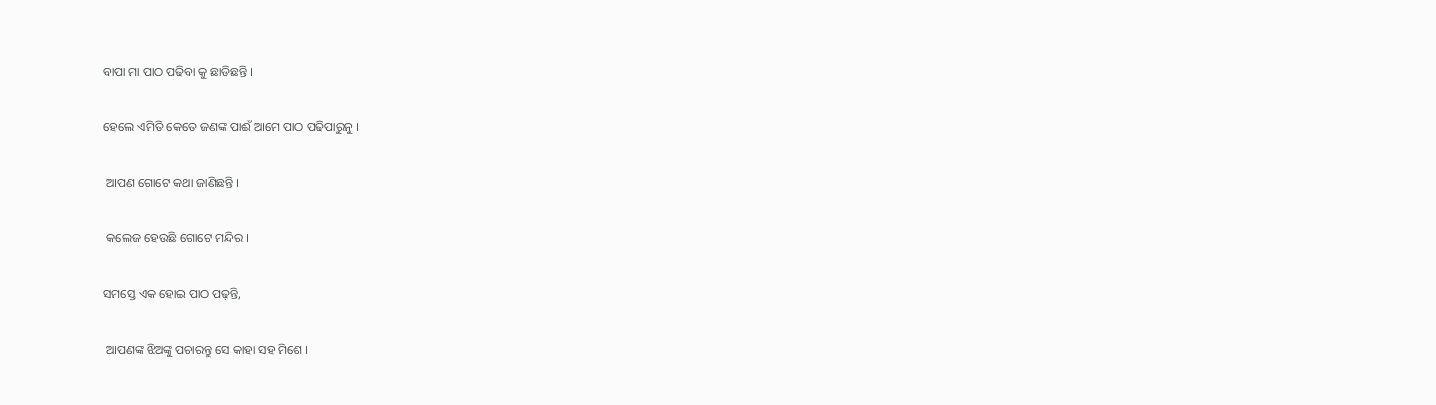ବାପା ମା ପାଠ ପଢିବା କୁ ଛାଡିଛନ୍ତି ।

ହେଲେ ଏମିତି କେତେ ଜଣଙ୍କ ପାଈଁ ଆମେ ପାଠ ପଢିପାରୁନୁ ।

 ଆପଣ ଗୋଟେ କଥା ଜାଣିଛନ୍ତି ।

 କଲେଜ ହେଉଛି ଗୋଟେ ମନ୍ଦିର ।

ସମସ୍ତେ ଏକ ହୋଇ ପାଠ ପଢ଼ନ୍ତି,

 ଆପଣଙ୍କ ଝିଅଙ୍କୁ ପଚାରନ୍ତୁ ସେ କାହା ସହ ମିଶେ ।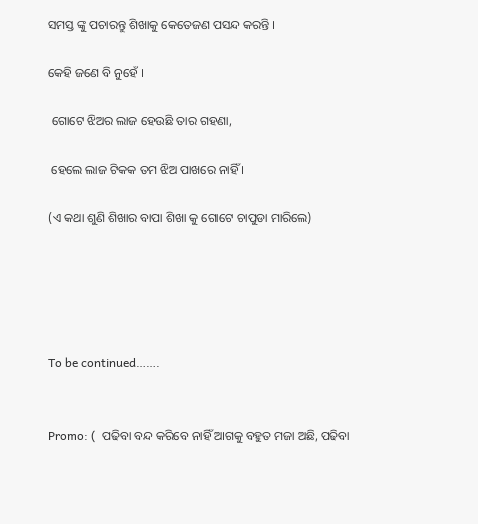ସମସ୍ତ ଙ୍କୁ ପଚାରନ୍ତୁ ଶିଖାକୁ କେତେଜଣ ପସନ୍ଦ କରନ୍ତି ।

କେହି ଜଣେ ବି ନୁହେଁ ।

 ଗୋଟେ ଝିଅର ଲାଜ ହେଉଛି ତାର ଗହଣା,

 ହେଲେ ଲାଜ ଟିକକ ତମ ଝିଅ ପାଖରେ ନାହିଁ ।

(ଏ କଥା ଶୁଣି ଶିଖାର ବାପା ଶିଖା କୁ ଗୋଟେ ଚାପୁଡା ମାରିଲେ)





To be continued…….


Promo: (  ପଢିବା ବନ୍ଦ କରିବେ ନାହିଁ ଆଗକୁ ବହୁତ ମଜା ଅଛି, ପଢିବା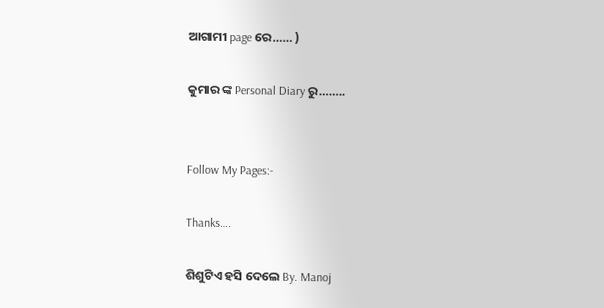ଆଗାମୀ page ରେ…… )

କୁମାର ଙ୍କ Personal Diary ରୁ……..


Follow My Pages:-

Thanks….

ଶିଶୁଟିଏ ହସି ଦେଲେ By. Manoj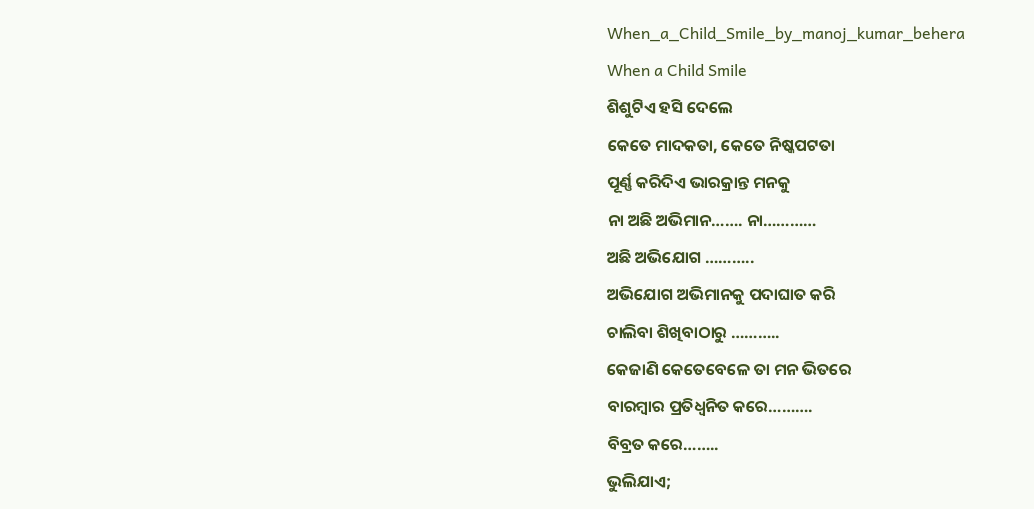When_a_Child_Smile_by_manoj_kumar_behera
When a Child Smile
ଶିଶୁଟିଏ ହସି ଦେଲେ
କେତେ ମାଦକତା, କେତେ ନିଷ୍କପଟତା
ପୂର୍ଣ୍ଣ କରିଦିଏ ଭାରକ୍ରାନ୍ତ ମନକୁ
ନା ଅଛି ଅଭିମାନ……. ନା…………
ଅଛି ଅଭିଯୋଗ ………..
ଅଭିଯୋଗ ଅଭିମାନକୁ ପଦାଘାତ କରି
ଚାଲିବା ଶିଖିବାଠାରୁ ………..
କେଜାଣି କେତେବେଳେ ତା ମନ ଭିତରେ
ବାରମ୍ବାର ପ୍ରତିଧ୍ୱନିତ କରେ……….
ବିବ୍ରତ କରେ……..
ଭୁଲିଯାଏ;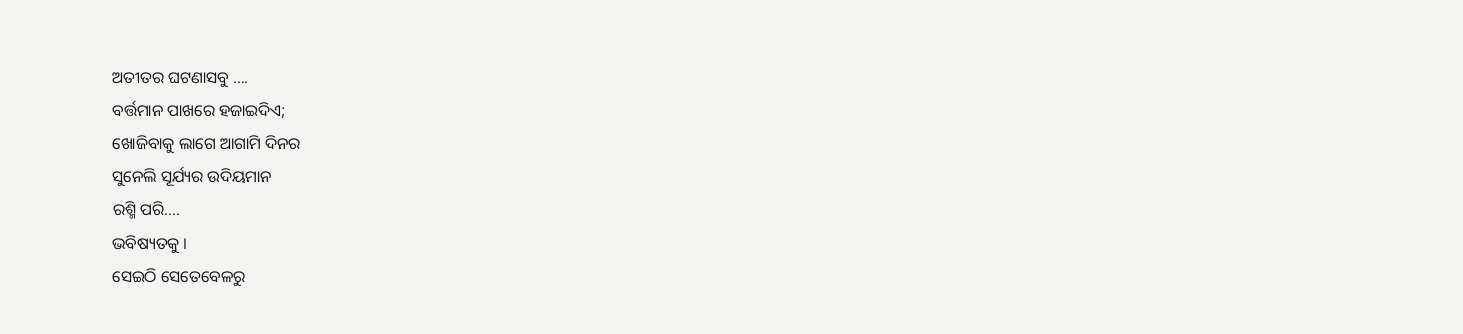ଅତୀତର ଘଟଣାସବୁ ….
ବର୍ତ୍ତମାନ ପାଖରେ ହଜାଇଦିଏ;
ଖୋଜିବାକୁ ଲାଗେ ଆଗାମି ଦିନର
ସୁନେଲି ସୂର୍ଯ୍ୟର ଉଦିୟମାନ
ରଶ୍ମି ପରି….
ଭବିଷ୍ୟତକୁ ।
ସେଇଠି ସେତେବେଳରୁ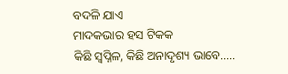ବଦଳି ଯାଏ
ମାଦକଭାର ହସ ଟିକକ
କିଛି ସ୍ୱପ୍ନିଳ, କିଛି ଅନାଦୃଶ୍ୟ ଭାବେ…..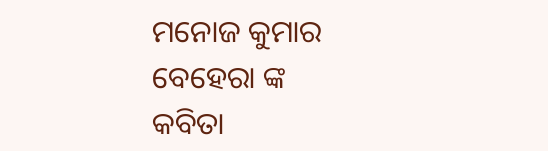ମନୋଜ କୁମାର ବେହେରା ଙ୍କ
କବିତା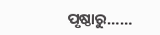ପୃଷ୍ଠାରୁ……